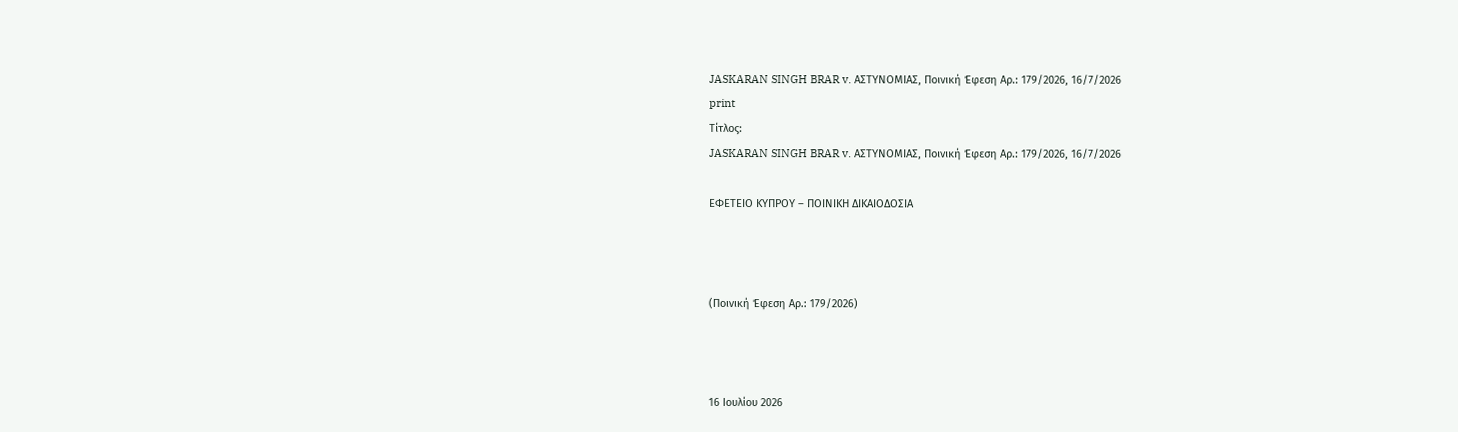JASKARAN SINGH BRAR v. ΑΣΤΥΝΟΜΙΑΣ, Ποινική Έφεση Αρ.: 179/2026, 16/7/2026
print
Τίτλος:
JASKARAN SINGH BRAR v. ΑΣΤΥΝΟΜΙΑΣ, Ποινική Έφεση Αρ.: 179/2026, 16/7/2026

ΕΦΕΤΕΙΟ ΚΥΠΡΟΥ – ΠΟΙΝΙΚΗ ΔΙΚΑΙΟΔΟΣΙΑ



(Ποινική Έφεση Αρ.: 179/2026)



16 Ιουλίου 2026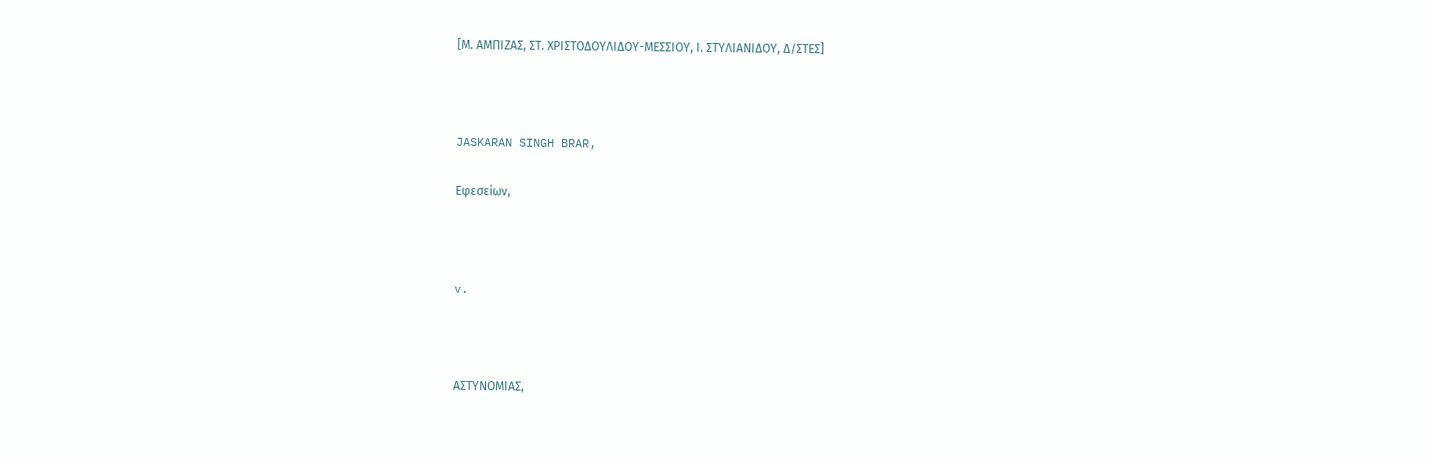[Μ. ΑΜΠΙΖΑΣ, ΣΤ. ΧΡΙΣΤΟΔΟΥΛΙΔΟΥ-ΜΕΣΣΙΟΥ, Ι. ΣΤΥΛΙΑΝΙΔΟΥ, Δ/ΣΤΕΣ]



JASKARAN SINGH BRAR,

Εφεσείων,



v.



ΑΣΤΥΝΟΜΙΑΣ,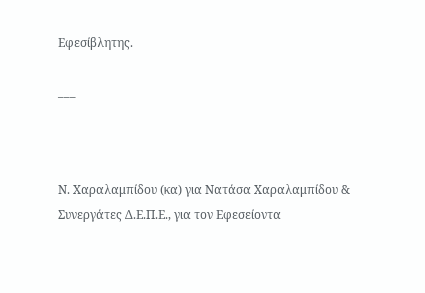Εφεσίβλητης.

___



Ν. Χαραλαμπίδου (κα) για Νατάσα Χαραλαμπίδου & Συνεργάτες Δ.Ε.Π.Ε., για τον Εφεσείοντα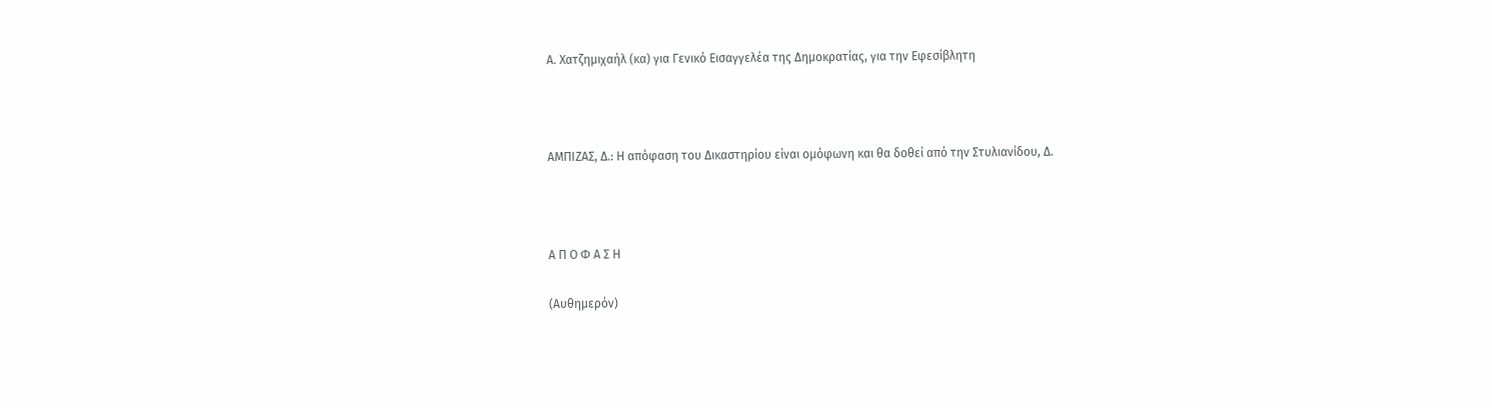Α. Χατζημιχαήλ (κα) για Γενικό Εισαγγελέα της Δημοκρατίας, για την Εφεσίβλητη



ΑΜΠΙΖΑΣ, Δ.: Η απόφαση του Δικαστηρίου είναι ομόφωνη και θα δοθεί από την Στυλιανίδου, Δ.



Α Π Ο Φ Α Σ Η

(Αυθημερόν)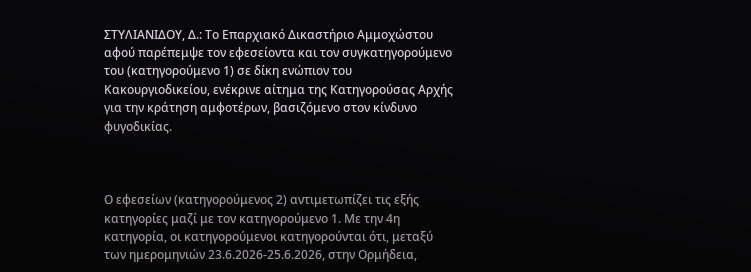ΣΤΥΛΙΑΝΙΔΟΥ, Δ.: Το Επαρχιακό Δικαστήριο Αμμοχώστου αφού παρέπεμψε τον εφεσείοντα και τον συγκατηγορούμενο του (κατηγορούμενο 1) σε δίκη ενώπιον του Κακουργιοδικείου, ενέκρινε αίτημα της Κατηγορούσας Αρχής για την κράτηση αμφοτέρων, βασιζόμενο στον κίνδυνο φυγοδικίας.



Ο εφεσείων (κατηγορούμενος 2) αντιμετωπίζει τις εξής κατηγορίες μαζί με τον κατηγορούμενο 1. Με την 4η κατηγορία, οι κατηγορούμενοι κατηγορούνται ότι, μεταξύ των ημερομηνιών 23.6.2026-25.6.2026, στην Ορμήδεια,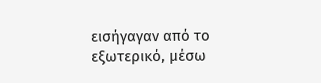εισήγαγαν από το εξωτερικό, μέσω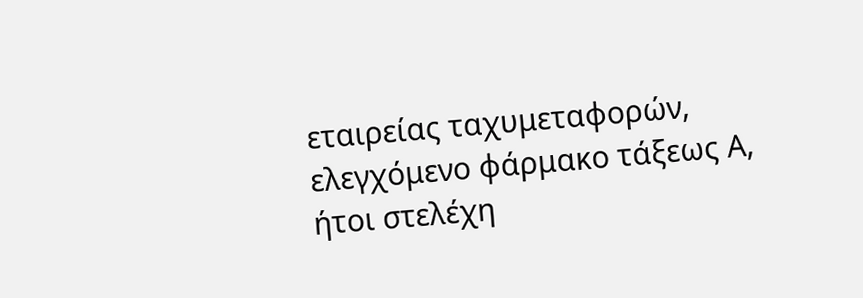εταιρείας ταχυμεταφορών, ελεγχόμενο φάρμακο τάξεως Α, ήτοι στελέχη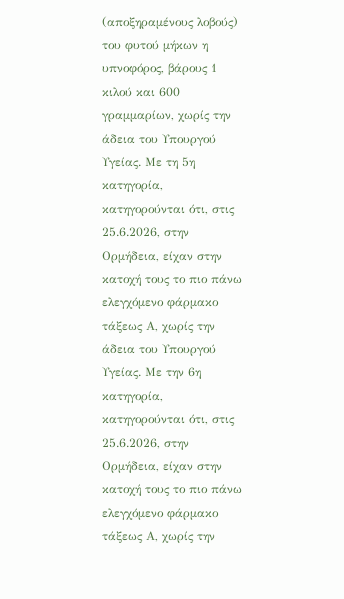(αποξηραμένους λοβούς) του φυτού μήκων η υπνοφόρος, βάρους 1 κιλού και 600 γραμμαρίων, χωρίς την άδεια του Υπουργού Υγείας. Με τη 5η κατηγορία, κατηγορούνται ότι, στις 25.6.2026, στην Ορμήδεια, είχαν στην κατοχή τους το πιο πάνω ελεγχόμενο φάρμακο  τάξεως Α, χωρίς την άδεια του Υπουργού Υγείας. Με την 6η κατηγορία, κατηγορούνται ότι, στις 25.6.2026, στην Ορμήδεια, είχαν στην κατοχή τους το πιο πάνω ελεγχόμενο φάρμακο τάξεως Α, χωρίς την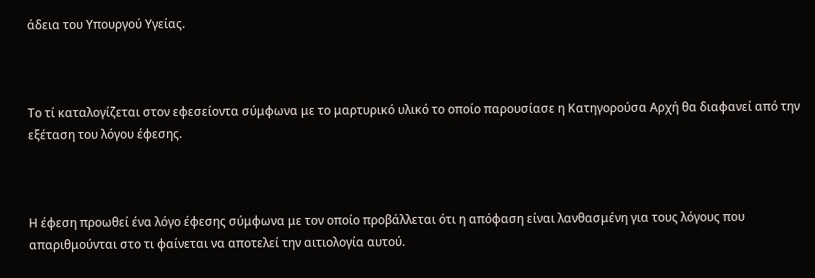άδεια του Υπουργού Υγείας.



Το τί καταλογίζεται στον εφεσείοντα σύμφωνα με το μαρτυρικό υλικό το οποίο παρουσίασε η Κατηγορούσα Αρχή θα διαφανεί από την εξέταση του λόγου έφεσης.



Η έφεση προωθεί ένα λόγο έφεσης σύμφωνα με τον οποίο προβάλλεται ότι η απόφαση είναι λανθασμένη για τους λόγους που απαριθμούνται στο τι φαίνεται να αποτελεί την αιτιολογία αυτού.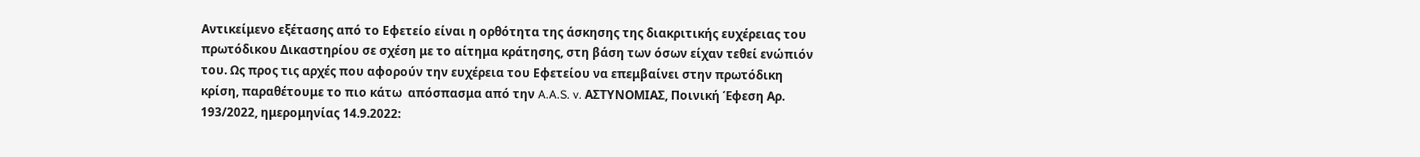Αντικείμενο εξέτασης από το Εφετείο είναι η ορθότητα της άσκησης της διακριτικής ευχέρειας του πρωτόδικου Δικαστηρίου σε σχέση με το αίτημα κράτησης, στη βάση των όσων είχαν τεθεί ενώπιόν του. Ως προς τις αρχές που αφορούν την ευχέρεια του Εφετείου να επεμβαίνει στην πρωτόδικη κρίση, παραθέτουμε το πιο κάτω  απόσπασμα από την A.A.S. v. ΑΣΤΥΝΟΜΙΑΣ, Ποινική Έφεση Αρ. 193/2022, ημερομηνίας 14.9.2022: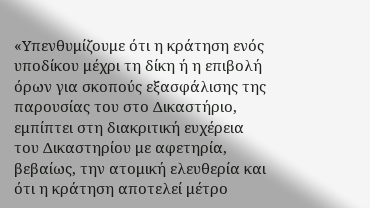«Υπενθυμίζουμε ότι η κράτηση ενός υποδίκου μέχρι τη δίκη ή η επιβολή όρων για σκοπούς εξασφάλισης της παρουσίας του στο Δικαστήριο, εμπίπτει στη διακριτική ευχέρεια του Δικαστηρίου με αφετηρία, βεβαίως, την ατομική ελευθερία και ότι η κράτηση αποτελεί μέτρο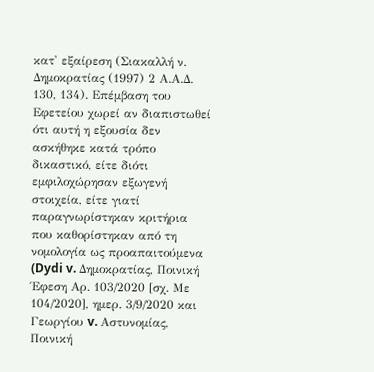κατ' εξαίρεση (Σιακαλλή ν. Δημοκρατίας (1997) 2 Α.Α.Δ. 130, 134). Επέμβαση του Εφετείου χωρεί αν διαπιστωθεί ότι αυτή η εξουσία δεν ασκήθηκε κατά τρόπο δικαστικό, είτε διότι εμφιλοχώρησαν εξωγενή στοιχεία, είτε γιατί παραγνωρίστηκαν κριτήρια που καθορίστηκαν από τη νομολογία ως προαπαιτούμενα (Dydi v. Δημοκρατίας, Ποινική Έφεση Αρ. 103/2020 [σχ. Με 104/2020], ημερ. 3/9/2020 και Γεωργίου v. Αστυνομίας, Ποινική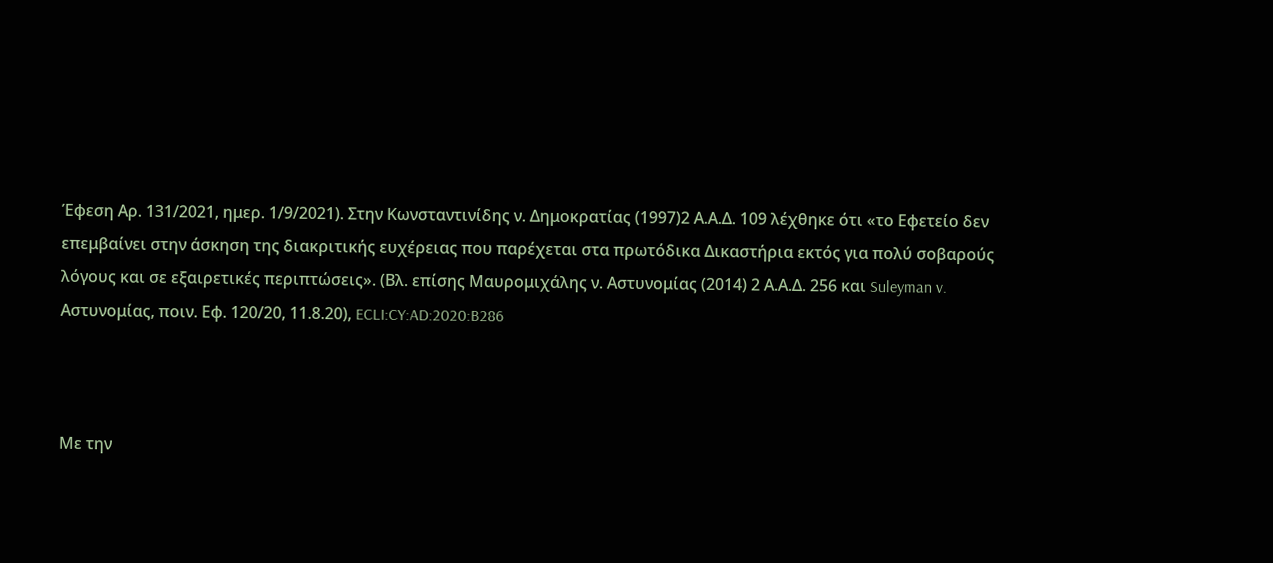Έφεση Αρ. 131/2021, ημερ. 1/9/2021). Στην Κωνσταντινίδης ν. Δημοκρατίας (1997)2 Α.Α.Δ. 109 λέχθηκε ότι «το Εφετείο δεν επεμβαίνει στην άσκηση της διακριτικής ευχέρειας που παρέχεται στα πρωτόδικα Δικαστήρια εκτός για πολύ σοβαρούς λόγους και σε εξαιρετικές περιπτώσεις». (Βλ. επίσης Μαυρομιχάλης ν. Αστυνομίας (2014) 2 Α.Α.Δ. 256 και Suleyman v. Αστυνομίας, ποιν. Εφ. 120/20, 11.8.20), ECLI:CY:AD:2020:B286



Με την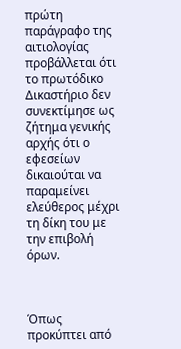πρώτη παράγραφο της αιτιολογίας προβάλλεται ότι το πρωτόδικο Δικαστήριο δεν συνεκτίμησε ως ζήτημα γενικής αρχής ότι ο εφεσείων δικαιούται να παραμείνει ελεύθερος μέχρι τη δίκη του με την επιβολή όρων.



Όπως προκύπτει από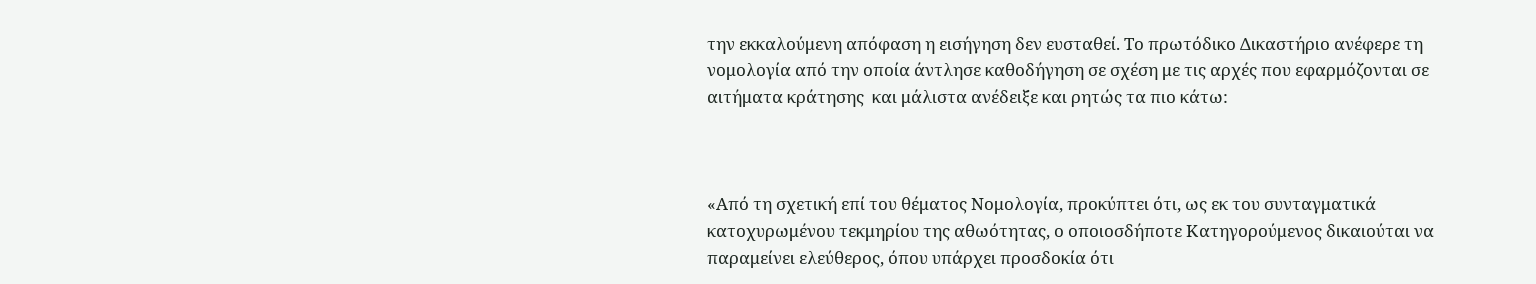την εκκαλούμενη απόφαση η εισήγηση δεν ευσταθεί. Το πρωτόδικο Δικαστήριο ανέφερε τη νομολογία από την οποία άντλησε καθοδήγηση σε σχέση με τις αρχές που εφαρμόζονται σε αιτήματα κράτησης  και μάλιστα ανέδειξε και ρητώς τα πιο κάτω:



«Από τη σχετική επί του θέματος Νομολογία, προκύπτει ότι, ως εκ του συνταγματικά κατοχυρωμένου τεκμηρίου της αθωότητας, ο οποιοσδήποτε Κατηγορούμενος δικαιούται να παραμείνει ελεύθερος, όπου υπάρχει προσδοκία ότι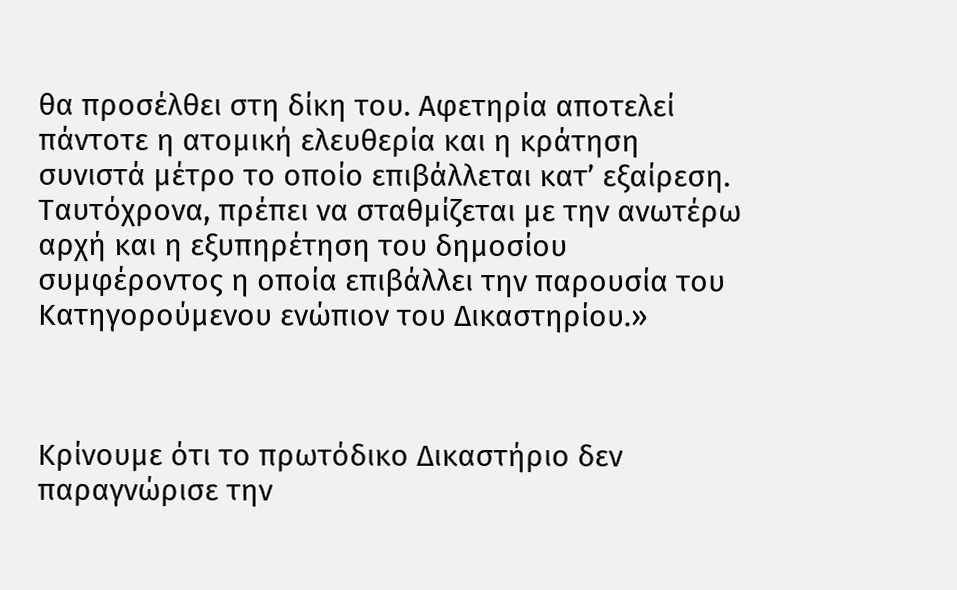θα προσέλθει στη δίκη του. Αφετηρία αποτελεί πάντοτε η ατομική ελευθερία και η κράτηση συνιστά μέτρο το οποίο επιβάλλεται κατ’ εξαίρεση. Ταυτόχρονα, πρέπει να σταθμίζεται με την ανωτέρω αρχή και η εξυπηρέτηση του δημοσίου συμφέροντος η οποία επιβάλλει την παρουσία του Κατηγορούμενου ενώπιον του Δικαστηρίου.»



Κρίνουμε ότι το πρωτόδικο Δικαστήριο δεν παραγνώρισε την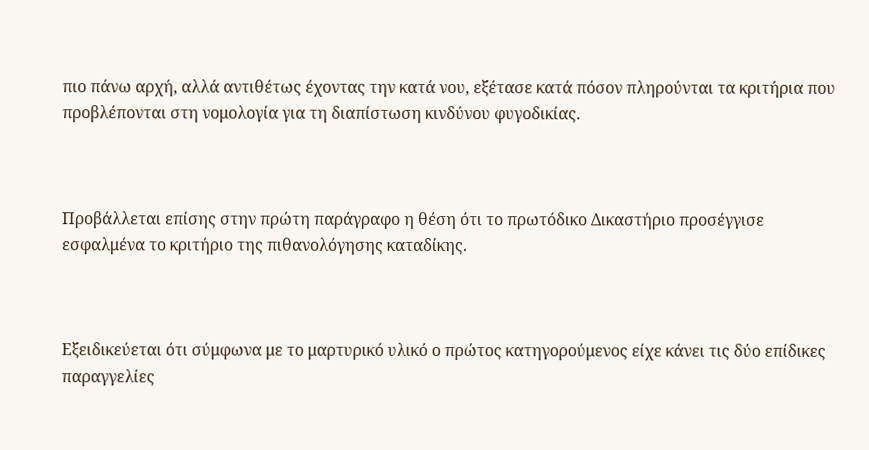πιο πάνω αρχή, αλλά αντιθέτως έχοντας την κατά νου, εξέτασε κατά πόσον πληρούνται τα κριτήρια που προβλέπονται στη νομολογία για τη διαπίστωση κινδύνου φυγοδικίας.



Προβάλλεται επίσης στην πρώτη παράγραφο η θέση ότι το πρωτόδικο Δικαστήριο προσέγγισε εσφαλμένα το κριτήριο της πιθανολόγησης καταδίκης.



Εξειδικεύεται ότι σύμφωνα με το μαρτυρικό υλικό ο πρώτος κατηγορούμενος είχε κάνει τις δύο επίδικες παραγγελίες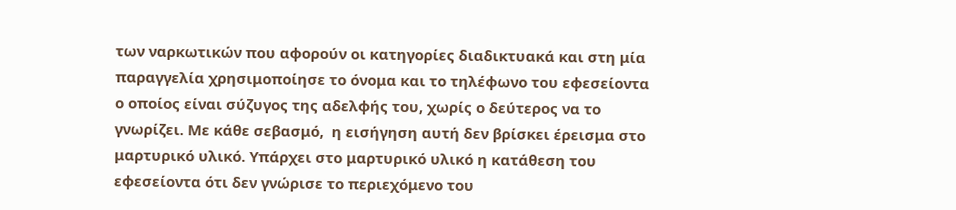των ναρκωτικών που αφορούν οι κατηγορίες διαδικτυακά και στη μία παραγγελία χρησιμοποίησε το όνομα και το τηλέφωνο του εφεσείοντα ο οποίος είναι σύζυγος της αδελφής του, χωρίς ο δεύτερος να το γνωρίζει. Με κάθε σεβασμό,  η εισήγηση αυτή δεν βρίσκει έρεισμα στο μαρτυρικό υλικό. Υπάρχει στο μαρτυρικό υλικό η κατάθεση του εφεσείοντα ότι δεν γνώρισε το περιεχόμενο του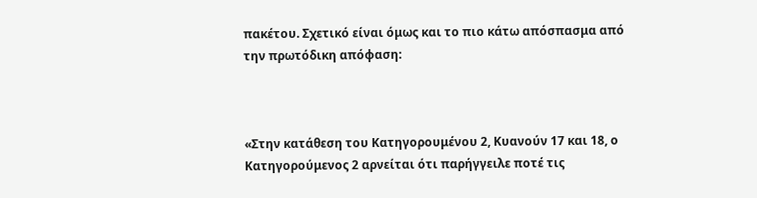πακέτου. Σχετικό είναι όμως και το πιο κάτω απόσπασμα από την πρωτόδικη απόφαση:



«Στην κατάθεση του Κατηγορουμένου 2, Κυανούν 17 και 18, ο Κατηγορούμενος 2 αρνείται ότι παρήγγειλε ποτέ τις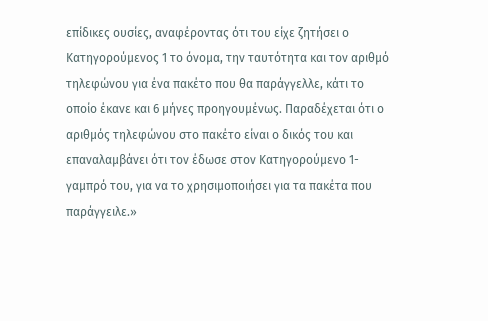επίδικες ουσίες, αναφέροντας ότι του είχε ζητήσει ο Κατηγορούμενος 1 το όνομα, την ταυτότητα και τον αριθμό τηλεφώνου για ένα πακέτο που θα παράγγελλε, κάτι το οποίο έκανε και 6 μήνες προηγουμένως. Παραδέχεται ότι ο αριθμός τηλεφώνου στο πακέτο είναι ο δικός του και επαναλαμβάνει ότι τον έδωσε στον Κατηγορούμενο 1- γαμπρό του, για να το χρησιμοποιήσει για τα πακέτα που παράγγειλε.»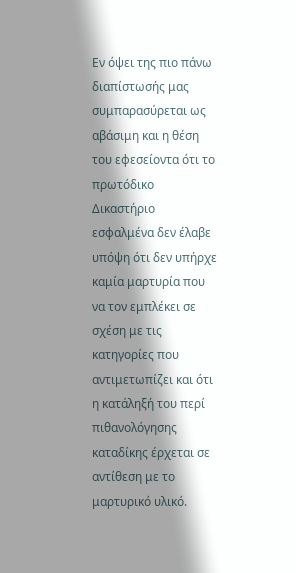Εν όψει της πιο πάνω διαπίστωσής μας συμπαρασύρεται ως αβάσιμη και η θέση του εφεσείοντα ότι το πρωτόδικο Δικαστήριο εσφαλμένα δεν έλαβε υπόψη ότι δεν υπήρχε καμία μαρτυρία που να τον εμπλέκει σε σχέση με τις κατηγορίες που αντιμετωπίζει και ότι η κατάληξή του περί πιθανολόγησης καταδίκης έρχεται σε αντίθεση με το μαρτυρικό υλικό.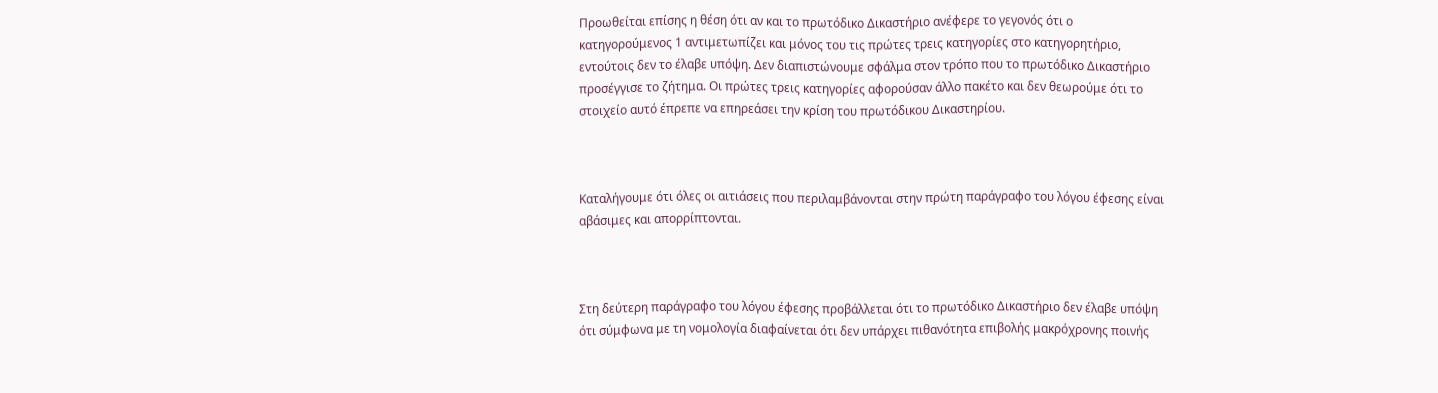Προωθείται επίσης η θέση ότι αν και το πρωτόδικο Δικαστήριο ανέφερε το γεγονός ότι ο κατηγορούμενος 1 αντιμετωπίζει και μόνος του τις πρώτες τρεις κατηγορίες στο κατηγορητήριο, εντούτοις δεν το έλαβε υπόψη. Δεν διαπιστώνουμε σφάλμα στον τρόπο που το πρωτόδικο Δικαστήριο προσέγγισε το ζήτημα. Οι πρώτες τρεις κατηγορίες αφορούσαν άλλο πακέτο και δεν θεωρούμε ότι το στοιχείο αυτό έπρεπε να επηρεάσει την κρίση του πρωτόδικου Δικαστηρίου.



Καταλήγουμε ότι όλες οι αιτιάσεις που περιλαμβάνονται στην πρώτη παράγραφο του λόγου έφεσης είναι αβάσιμες και απορρίπτονται.



Στη δεύτερη παράγραφο του λόγου έφεσης προβάλλεται ότι το πρωτόδικο Δικαστήριο δεν έλαβε υπόψη ότι σύμφωνα με τη νομολογία διαφαίνεται ότι δεν υπάρχει πιθανότητα επιβολής μακρόχρονης ποινής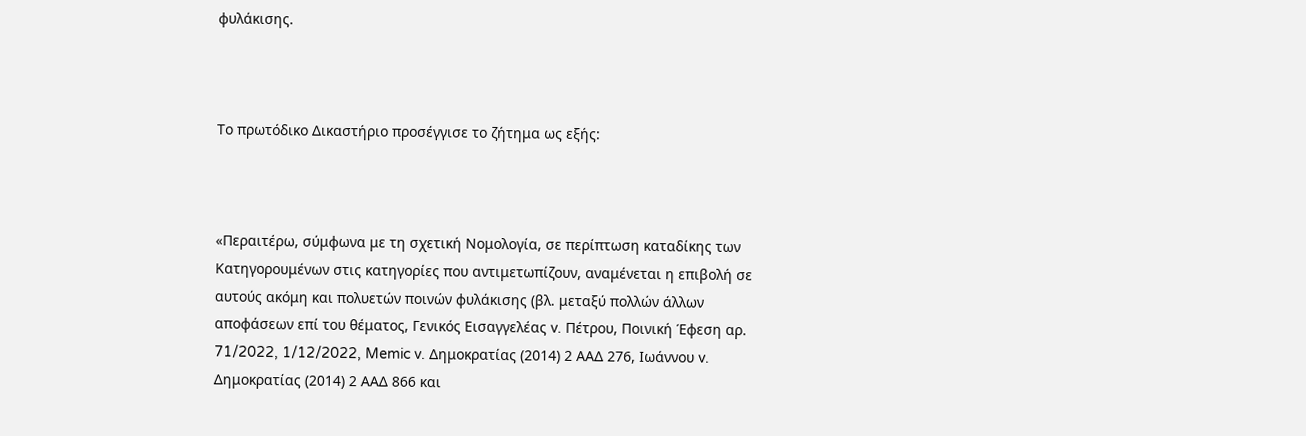φυλάκισης.



Το πρωτόδικο Δικαστήριο προσέγγισε το ζήτημα ως εξής:



«Περαιτέρω, σύμφωνα με τη σχετική Νομολογία, σε περίπτωση καταδίκης των Κατηγορουμένων στις κατηγορίες που αντιμετωπίζουν, αναμένεται η επιβολή σε αυτούς ακόμη και πολυετών ποινών φυλάκισης (βλ. μεταξύ πολλών άλλων αποφάσεων επί του θέματος, Γενικός Εισαγγελέας v. Πέτρου, Ποινική Έφεση αρ. 71/2022, 1/12/2022, Memic v. Δημοκρατίας (2014) 2 ΑΑΔ 276, Ιωάννου v. Δημοκρατίας (2014) 2 ΑΑΔ 866 και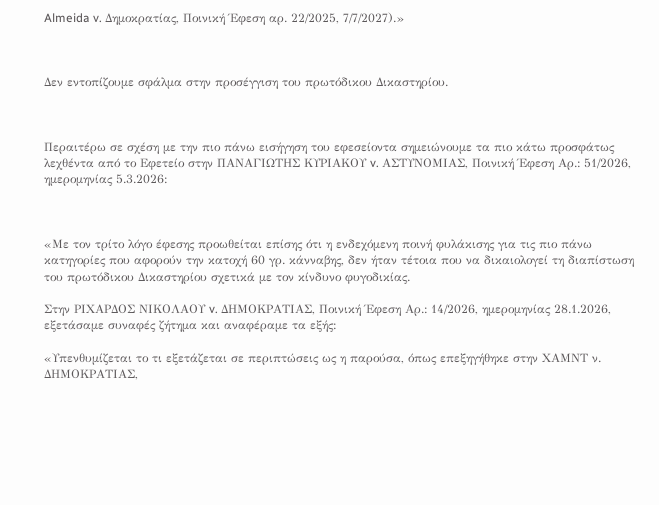Almeida v. Δημοκρατίας, Ποινική Έφεση αρ. 22/2025, 7/7/2027).»



Δεν εντοπίζουμε σφάλμα στην προσέγγιση του πρωτόδικου Δικαστηρίου.



Περαιτέρω σε σχέση με την πιο πάνω εισήγηση του εφεσείοντα σημειώνουμε τα πιο κάτω προσφάτως λεχθέντα από το Εφετείο στην ΠΑΝΑΓΙΩΤΗΣ ΚΥΡΙΑΚΟΥ v. ΑΣΤΥΝΟΜΙΑΣ, Ποινική Έφεση Αρ.: 51/2026, ημερομηνίας 5.3.2026:



«Με τον τρίτο λόγο έφεσης προωθείται επίσης ότι η ενδεχόμενη ποινή φυλάκισης για τις πιο πάνω κατηγορίες που αφορούν την κατοχή 60 γρ. κάνναβης, δεν ήταν τέτοια που να δικαιολογεί τη διαπίστωση του πρωτόδικου Δικαστηρίου σχετικά με τον κίνδυνο φυγοδικίας.

Στην ΡΙΧΑΡΔΟΣ ΝΙΚΟΛΑΟΥ v. ΔΗΜΟΚΡΑΤΙΑΣ, Ποινική Έφεση Αρ.: 14/2026, ημερομηνίας 28.1.2026, εξετάσαμε συναφές ζήτημα και αναφέραμε τα εξής:

«Υπενθυμίζεται το τι εξετάζεται σε περιπτώσεις ως η παρούσα, όπως επεξηγήθηκε στην ΧΑΜΝΤ ν. ΔΗΜΟΚΡΑΤΙΑΣ,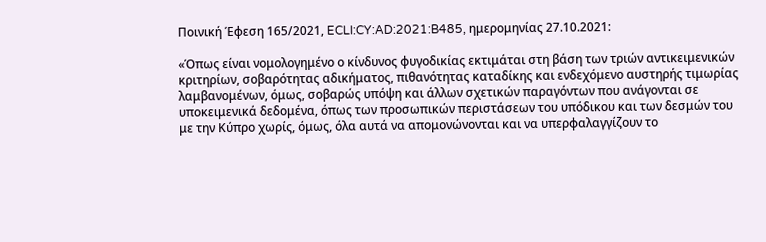Ποινική Έφεση 165/2021, ECLI:CY:AD:2021:B485, ημερομηνίας 27.10.2021:

«Όπως είναι νομολογημένο ο κίνδυνος φυγοδικίας εκτιμάται στη βάση των τριών αντικειμενικών κριτηρίων, σοβαρότητας αδικήματος, πιθανότητας καταδίκης και ενδεχόμενο αυστηρής τιμωρίας λαμβανομένων, όμως, σοβαρώς υπόψη και άλλων σχετικών παραγόντων που ανάγονται σε υποκειμενικά δεδομένα, όπως των προσωπικών περιστάσεων του υπόδικου και των δεσμών του με την Κύπρο χωρίς, όμως, όλα αυτά να απομονώνονται και να υπερφαλαγγίζουν το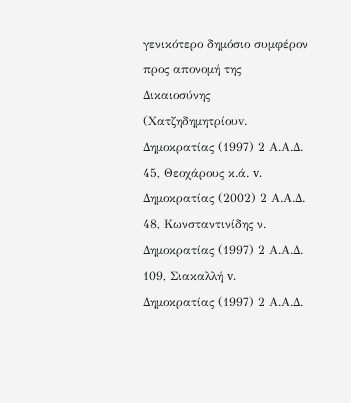γενικότερο δημόσιο συμφέρον προς απονομή της Δικαιοσύνης (Χατζηδημητρίουv. Δημοκρατίας (1997) 2 Α.Α.Δ. 45, Θεοχάρους κ.ά. v. Δημοκρατίας (2002) 2 Α.Α.Δ. 48, Κωνσταντινίδης ν. Δημοκρατίας (1997) 2 Α.Α.Δ. 109, Σιακαλλή v. Δημοκρατίας (1997) 2 Α.Α.Δ.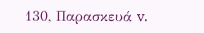130, Παρασκευά v.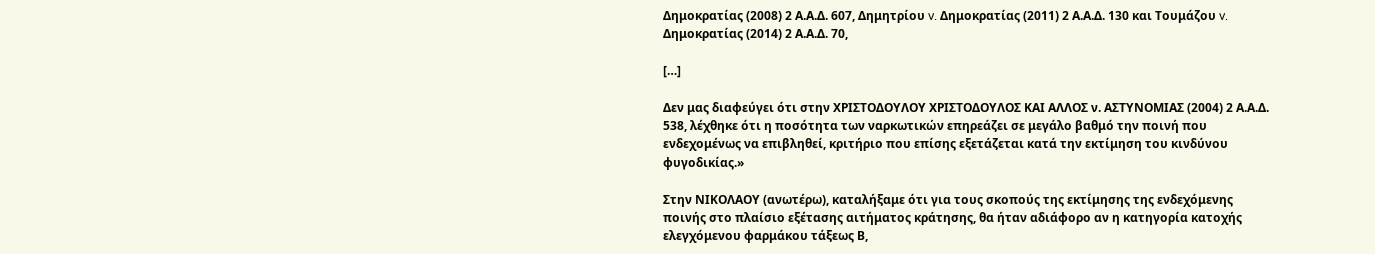Δημοκρατίας (2008) 2 Α.Α.Δ. 607, Δημητρίου v. Δημοκρατίας (2011) 2 Α.Α.Δ. 130 και Τουμάζου v. Δημοκρατίας (2014) 2 Α.Α.Δ. 70,

[…]

Δεν μας διαφεύγει ότι στην ΧΡΙΣΤΟΔΟΥΛΟΥ ΧΡΙΣΤΟΔΟΥΛΟΣ ΚΑΙ ΑΛΛΟΣ ν. ΑΣΤΥΝΟΜΙΑΣ (2004) 2 Α.Α.Δ. 538, λέχθηκε ότι η ποσότητα των ναρκωτικών επηρεάζει σε μεγάλο βαθμό την ποινή που ενδεχομένως να επιβληθεί, κριτήριο που επίσης εξετάζεται κατά την εκτίμηση του κινδύνου φυγοδικίας.»

Στην ΝΙΚΟΛΑΟΥ (ανωτέρω), καταλήξαμε ότι για τους σκοπούς της εκτίμησης της ενδεχόμενης ποινής στο πλαίσιο εξέτασης αιτήματος κράτησης, θα ήταν αδιάφορο αν η κατηγορία κατοχής ελεγχόμενου φαρμάκου τάξεως Β,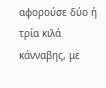αφορούσε δύο ή τρία κιλά κάνναβης, με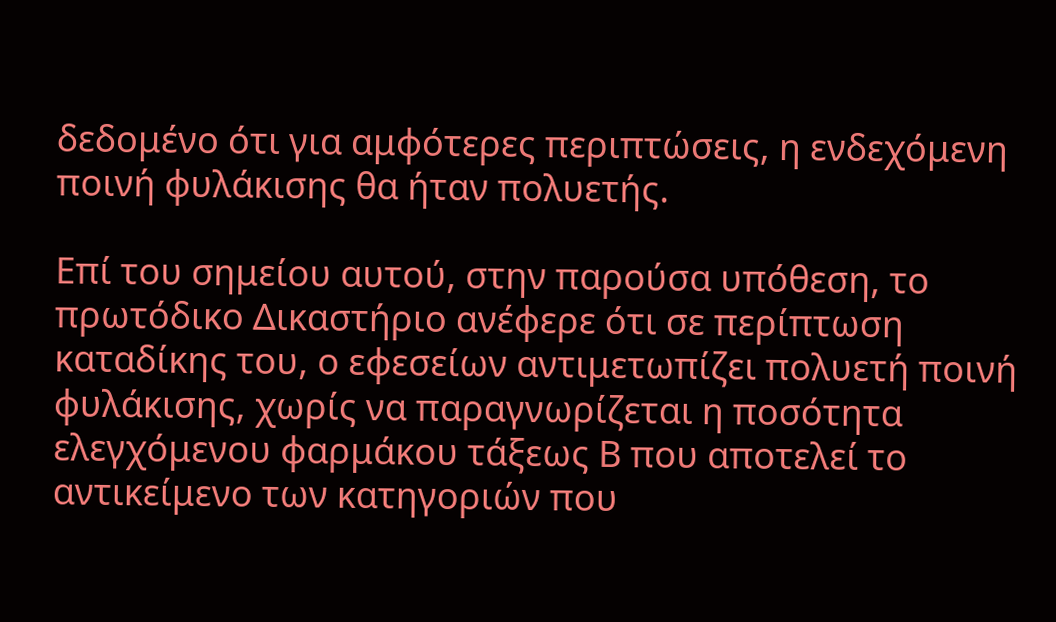δεδομένο ότι για αμφότερες περιπτώσεις, η ενδεχόμενη ποινή φυλάκισης θα ήταν πολυετής.

Επί του σημείου αυτού, στην παρούσα υπόθεση, το πρωτόδικο Δικαστήριο ανέφερε ότι σε περίπτωση καταδίκης του, ο εφεσείων αντιμετωπίζει πολυετή ποινή φυλάκισης, χωρίς να παραγνωρίζεται η ποσότητα ελεγχόμενου φαρμάκου τάξεως Β που αποτελεί το αντικείμενο των κατηγοριών που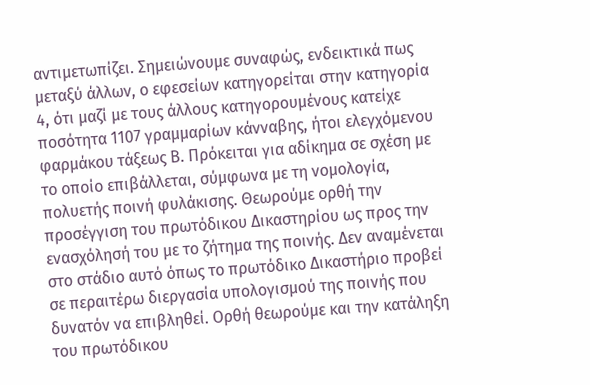αντιμετωπίζει. Σημειώνουμε συναφώς, ενδεικτικά πως μεταξύ άλλων, ο εφεσείων κατηγορείται στην κατηγορία 4, ότι μαζί με τους άλλους κατηγορουμένους κατείχε ποσότητα 1107 γραμμαρίων κάνναβης, ήτοι ελεγχόμενου φαρμάκου τάξεως Β. Πρόκειται για αδίκημα σε σχέση με το οποίο επιβάλλεται, σύμφωνα με τη νομολογία, πολυετής ποινή φυλάκισης. Θεωρούμε ορθή την προσέγγιση του πρωτόδικου Δικαστηρίου ως προς την ενασχόλησή του με το ζήτημα της ποινής. Δεν αναμένεται στο στάδιο αυτό όπως το πρωτόδικο Δικαστήριο προβεί σε περαιτέρω διεργασία υπολογισμού της ποινής που δυνατόν να επιβληθεί. Ορθή θεωρούμε και την κατάληξη του πρωτόδικου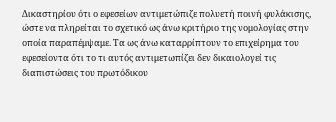Δικαστηρίου ότι ο εφεσείων αντιμετώπιζε πολυετή ποινή φυλάκισης, ώστε να πληρείται το σχετικό ως άνω κριτήριο της νομολογίας στην οποία παραπέμψαμε. Τα ως άνω καταρρίπτουν το επιχείρημα του εφεσείοντα ότι το τι αυτός αντιμετωπίζει δεν δικαιολογεί τις διαπιστώσεις του πρωτόδικου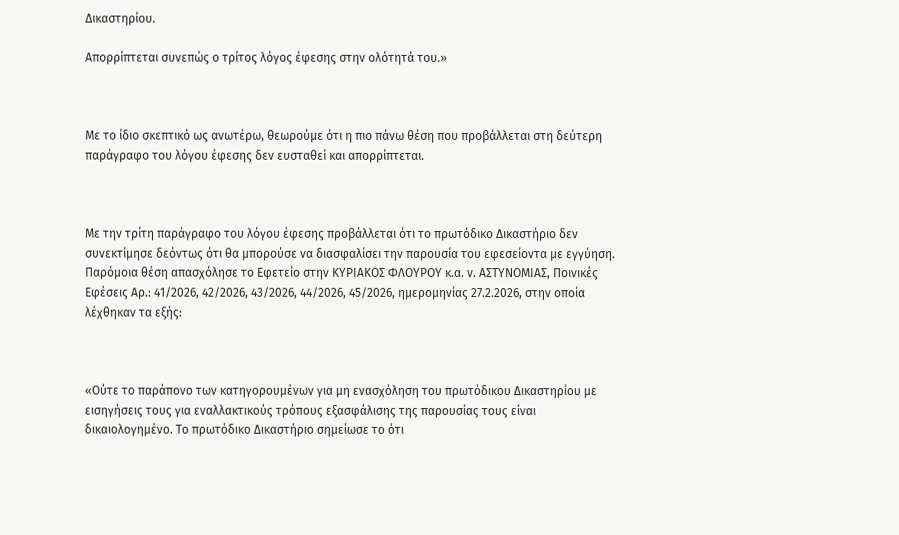Δικαστηρίου.

Απορρίπτεται συνεπώς ο τρίτος λόγος έφεσης στην ολότητά του.»



Με το ίδιο σκεπτικό ως ανωτέρω, θεωρούμε ότι η πιο πάνω θέση που προβάλλεται στη δεύτερη παράγραφο του λόγου έφεσης δεν ευσταθεί και απορρίπτεται.



Με την τρίτη παράγραφο του λόγου έφεσης προβάλλεται ότι το πρωτόδικο Δικαστήριο δεν συνεκτίμησε δεόντως ότι θα μπορούσε να διασφαλίσει την παρουσία του εφεσείοντα με εγγύηση. Παρόμοια θέση απασχόλησε το Εφετείο στην ΚΥΡΙΑΚΟΣ ΦΛΟΥΡΟΥ κ.α. v. ΑΣΤΥΝΟΜΙΑΣ, Ποινικές Εφέσεις Αρ.: 41/2026, 42/2026, 43/2026, 44/2026, 45/2026, ημερομηνίας 27.2.2026, στην οποία λέχθηκαν τα εξής:



«Ούτε το παράπονο των κατηγορουμένων για μη ενασχόληση του πρωτόδικου Δικαστηρίου με εισηγήσεις τους για εναλλακτικούς τρόπους εξασφάλισης της παρουσίας τους είναι δικαιολογημένο. Το πρωτόδικο Δικαστήριο σημείωσε το ότι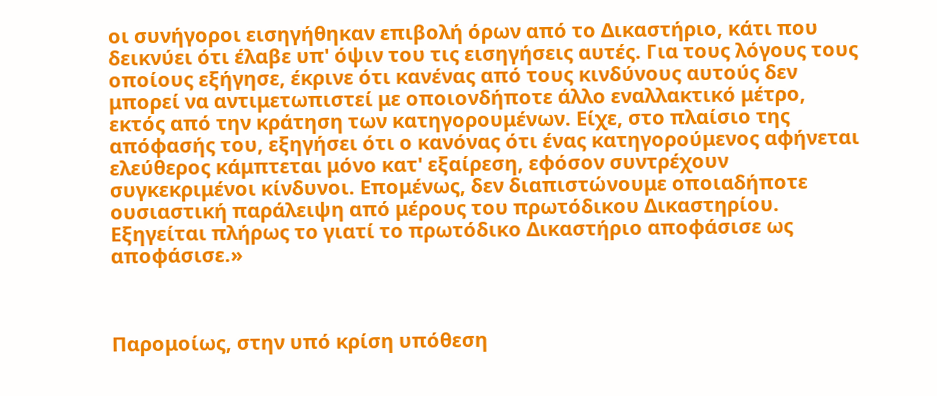οι συνήγοροι εισηγήθηκαν επιβολή όρων από το Δικαστήριο, κάτι που δεικνύει ότι έλαβε υπ' όψιν του τις εισηγήσεις αυτές. Για τους λόγους τους οποίους εξήγησε, έκρινε ότι κανένας από τους κινδύνους αυτούς δεν μπορεί να αντιμετωπιστεί με οποιονδήποτε άλλο εναλλακτικό μέτρο, εκτός από την κράτηση των κατηγορουμένων. Είχε, στο πλαίσιο της απόφασής του, εξηγήσει ότι ο κανόνας ότι ένας κατηγορούμενος αφήνεται ελεύθερος κάμπτεται μόνο κατ' εξαίρεση, εφόσον συντρέχουν συγκεκριμένοι κίνδυνοι. Επομένως, δεν διαπιστώνουμε οποιαδήποτε ουσιαστική παράλειψη από μέρους του πρωτόδικου Δικαστηρίου. Εξηγείται πλήρως το γιατί το πρωτόδικο Δικαστήριο αποφάσισε ως αποφάσισε.»



Παρομοίως, στην υπό κρίση υπόθεση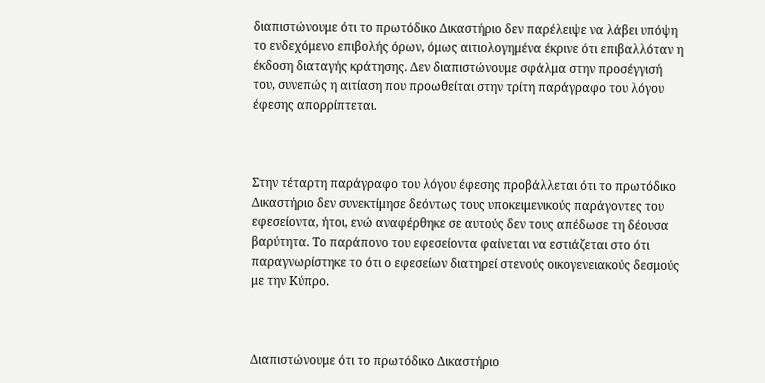διαπιστώνουμε ότι το πρωτόδικο Δικαστήριο δεν παρέλειψε να λάβει υπόψη το ενδεχόμενο επιβολής όρων, όμως αιτιολογημένα έκρινε ότι επιβαλλόταν η έκδοση διαταγής κράτησης. Δεν διαπιστώνουμε σφάλμα στην προσέγγισή του, συνεπώς η αιτίαση που προωθείται στην τρίτη παράγραφο του λόγου έφεσης απορρίπτεται.



Στην τέταρτη παράγραφο του λόγου έφεσης προβάλλεται ότι το πρωτόδικο Δικαστήριο δεν συνεκτίμησε δεόντως τους υποκειμενικούς παράγοντες του εφεσείοντα, ήτοι, ενώ αναφέρθηκε σε αυτούς δεν τους απέδωσε τη δέουσα βαρύτητα. Το παράπονο του εφεσείοντα φαίνεται να εστιάζεται στο ότι παραγνωρίστηκε το ότι ο εφεσείων διατηρεί στενούς οικογενειακούς δεσμούς με την Κύπρο.



Διαπιστώνουμε ότι το πρωτόδικο Δικαστήριο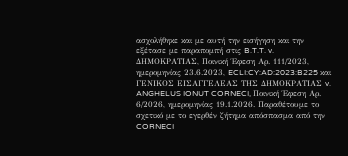ασχολήθηκε και με αυτή την εισήγηση και την εξέτασε με παραπομπή στις B.T.T. v. ΔΗΜΟΚΡΑΤΙΑΣ, Ποινική Έφεση Αρ. 111/2023, ημερομηνίας 23.6.2023, ECLI:CY:AD:2023:B225 και ΓΕΝΙΚΟΣ ΕΙΣΑΓΓΕΛΕΑΣ ΤΗΣ ΔΗΜΟΚΡΑΤΙΑΣ v. ANGHELUS IONUT CORNECI, Ποινική Έφεση Αρ. 6/2026, ημερομηνίας 19.1.2026. Παραθέτουμε το σχετικό με το εγερθέν ζήτημα απόσπασμα από την CORNECI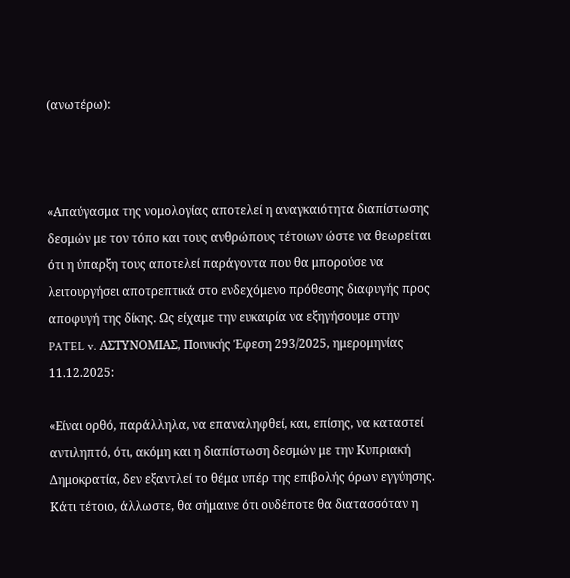(ανωτέρω):



«Απαύγασμα της νομολογίας αποτελεί η αναγκαιότητα διαπίστωσης δεσμών με τον τόπο και τους ανθρώπους τέτοιων ώστε να θεωρείται ότι η ύπαρξη τους αποτελεί παράγοντα που θα μπορούσε να λειτουργήσει αποτρεπτικά στο ενδεχόμενο πρόθεσης διαφυγής προς αποφυγή της δίκης. Ως είχαμε την ευκαιρία να εξηγήσουμε στην PATEL v. ΑΣΤΥΝΟΜΙΑΣ, Ποινικής Έφεση 293/2025, ημερομηνίας 11.12.2025:

«Είναι ορθό, παράλληλα, να επαναληφθεί, και, επίσης, να καταστεί αντιληπτό, ότι, ακόμη και η διαπίστωση δεσμών με την Κυπριακή Δημοκρατία, δεν εξαντλεί το θέμα υπέρ της επιβολής όρων εγγύησης. Κάτι τέτοιο, άλλωστε, θα σήμαινε ότι ουδέποτε θα διατασσόταν η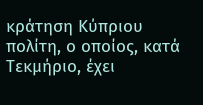κράτηση Κύπριου πολίτη, ο οποίος, κατά Τεκμήριο, έχει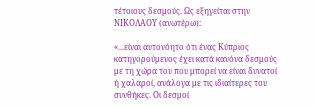τέτοιους δεσμούς. Ως εξηγείται στην ΝΙΚΟΛΑΟΥ (ανωτέρω):

«...είναι αυτονόητο ότι ένας Κύπριος κατηγορούμενος έχει κατά κανόνα δεσμούς με τη χώρα του που μπορεί να είναι δυνατοί ή χαλαροί, ανάλογα με τις ιδιαίτερες του συνθήκες. Οι δεσμοί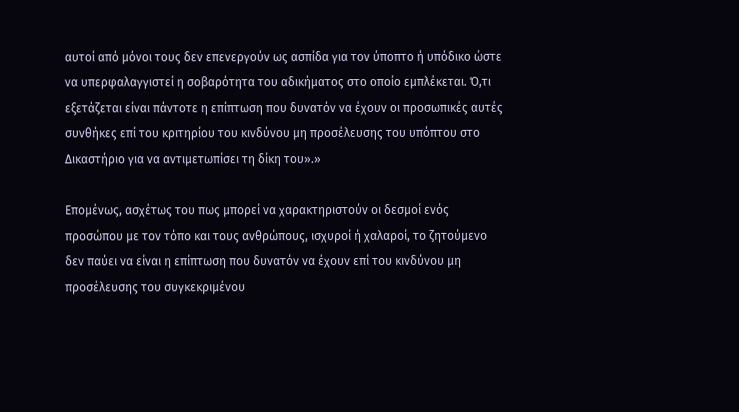αυτοί από μόνοι τους δεν επενεργούν ως ασπίδα για τον ύποπτο ή υπόδικο ώστε να υπερφαλαγγιστεί η σοβαρότητα του αδικήματος στο οποίο εμπλέκεται. Ό,τι εξετάζεται είναι πάντοτε η επίπτωση που δυνατόν να έχουν οι προσωπικές αυτές συνθήκες επί του κριτηρίου του κινδύνου μη προσέλευσης του υπόπτου στο Δικαστήριο για να αντιμετωπίσει τη δίκη του».»

Επομένως, ασχέτως του πως μπορεί να χαρακτηριστούν οι δεσμοί ενός προσώπου με τον τόπο και τους ανθρώπους, ισχυροί ή χαλαροί, το ζητούμενο δεν παύει να είναι η επίπτωση που δυνατόν να έχουν επί του κινδύνου μη προσέλευσης του συγκεκριμένου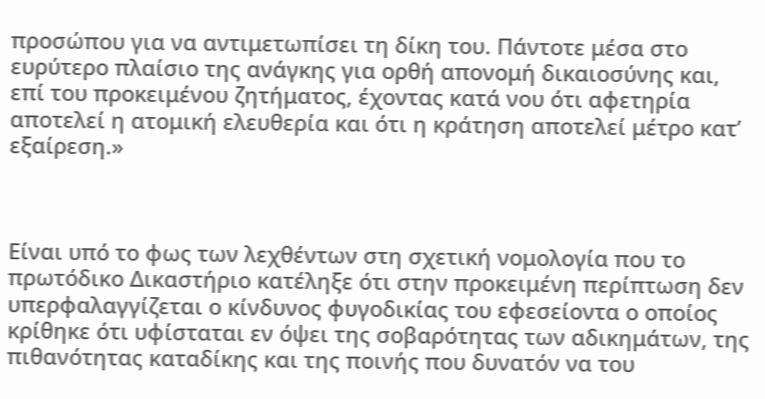προσώπου για να αντιμετωπίσει τη δίκη του. Πάντοτε μέσα στο ευρύτερο πλαίσιο της ανάγκης για ορθή απονομή δικαιοσύνης και, επί του προκειμένου ζητήματος, έχοντας κατά νου ότι αφετηρία αποτελεί η ατομική ελευθερία και ότι η κράτηση αποτελεί μέτρο κατ’ εξαίρεση.»



Είναι υπό το φως των λεχθέντων στη σχετική νομολογία που το πρωτόδικο Δικαστήριο κατέληξε ότι στην προκειμένη περίπτωση δεν υπερφαλαγγίζεται ο κίνδυνος φυγοδικίας του εφεσείοντα ο οποίος κρίθηκε ότι υφίσταται εν όψει της σοβαρότητας των αδικημάτων, της πιθανότητας καταδίκης και της ποινής που δυνατόν να του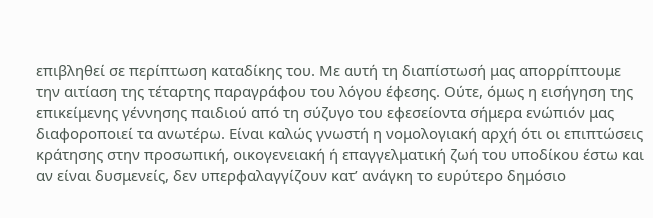επιβληθεί σε περίπτωση καταδίκης του. Με αυτή τη διαπίστωσή μας απορρίπτουμε την αιτίαση της τέταρτης παραγράφου του λόγου έφεσης. Ούτε, όμως η εισήγηση της επικείμενης γέννησης παιδιού από τη σύζυγο του εφεσείοντα σήμερα ενώπιόν μας διαφοροποιεί τα ανωτέρω. Είναι καλώς γνωστή η νομολογιακή αρχή ότι οι επιπτώσεις κράτησης στην προσωπική, οικογενειακή ή επαγγελματική ζωή του υποδίκου έστω και αν είναι δυσμενείς, δεν υπερφαλαγγίζουν κατ’ ανάγκη το ευρύτερο δημόσιο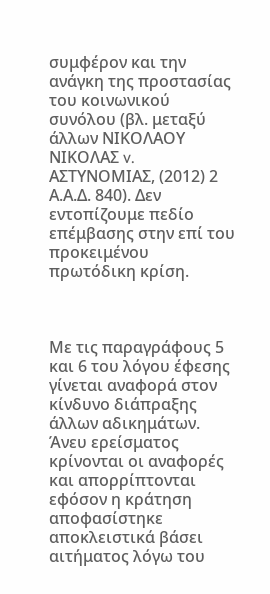συμφέρον και την ανάγκη της προστασίας του κοινωνικού συνόλου (βλ. μεταξύ άλλων ΝΙΚΟΛΑΟΥ ΝΙΚΟΛΑΣ v. ΑΣΤΥΝΟΜΙΑΣ, (2012) 2 Α.Α.Δ. 840). Δεν εντοπίζουμε πεδίο επέμβασης στην επί του προκειμένου πρωτόδικη κρίση.



Με τις παραγράφους 5 και 6 του λόγου έφεσης γίνεται αναφορά στον κίνδυνο διάπραξης άλλων αδικημάτων. Άνευ ερείσματος κρίνονται οι αναφορές και απορρίπτονται εφόσον η κράτηση αποφασίστηκε αποκλειστικά βάσει αιτήματος λόγω του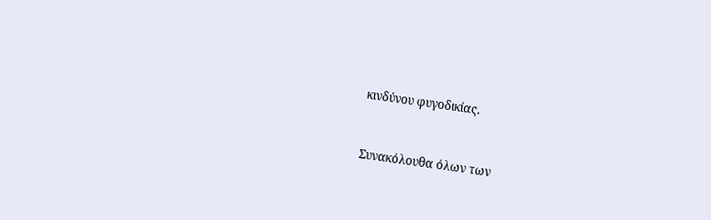κινδύνου φυγοδικίας.



Συνακόλουθα όλων των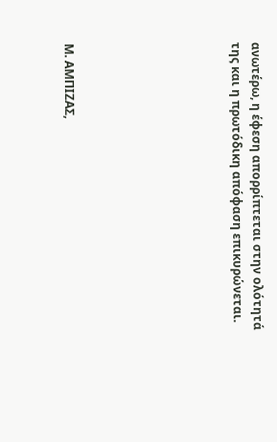ανωτέρω, η έφεση απορρίπτεται στην ολότητά της και η πρωτόδικη απόφαση επικυρώνεται.







Μ. ΑΜΠΙΖΑΣ,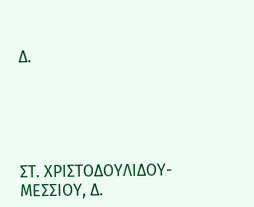Δ.





ΣΤ. ΧΡΙΣΤΟΔΟΥΛΙΔΟΥ-ΜΕΣΣΙΟΥ, Δ.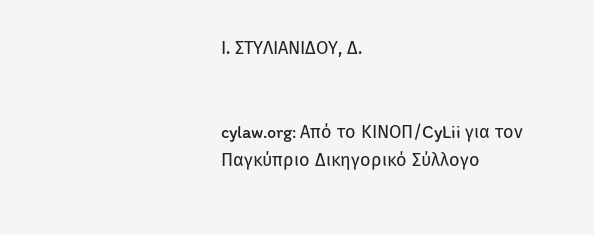Ι. ΣΤΥΛΙΑΝΙΔΟΥ, Δ.


cylaw.org: Από το ΚΙΝOΠ/CyLii για τον Παγκύπριο Δικηγορικό Σύλλογο